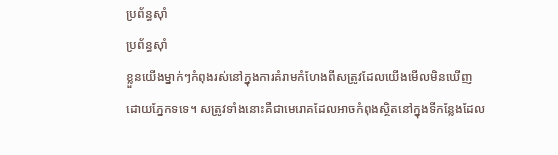ប្រព័ន្ធស៊ាំ
ប្រព័ន្ធស៊ាំ
ខ្លួនយើងម្នាក់ៗកំពុងរស់នៅក្នុងការគំរាមកំហែងពីសត្រូវដែលយើងមើលមិនឃើញដោយភ្នែកទទេ។ សត្រូវទាំងនោះគឺជាមេរោគដែលអាចកំពុងស្ថិតនៅក្នុងទីកន្លែងដែល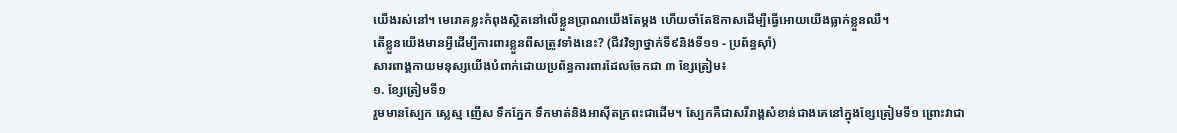យើងរស់នៅ។ មេរោគខ្លះកំពុងស្ថិតនៅលើខ្លួនប្រាណយើងតែម្តង ហើយចាំតែឱកាសដើម្បីធ្វើអោយយើងធ្លាក់ខ្លួនឈឺ។
តើខ្លួនយើងមានអ្វីដើម្បីការពារខ្លួនពីសត្រូវទាំងនេះ? (ជីវវិទ្យាថ្នាក់ទី៩និងទី១១ - ប្រព័ន្ធស៊ាំ)
សារពាង្គកាយមនុស្សយើងបំពាក់ដោយប្រព័ន្ធការពារដែលចែកជា ៣ ខ្សែត្រៀម៖
១. ខ្សែត្រៀមទី១
រួមមានស្បែក ស្លេស្ម ញើស ទឹកភ្នែក ទឹកមាត់និងអាសុីតក្រពះជាដើម។ ស្បែកគឺជាសរីរាង្គសំខាន់ជាងគេនៅក្នុងខ្សែត្រៀមទី១ ព្រោះវាជា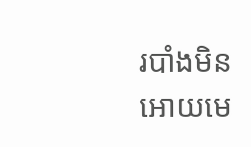របាំងមិនអោយមេ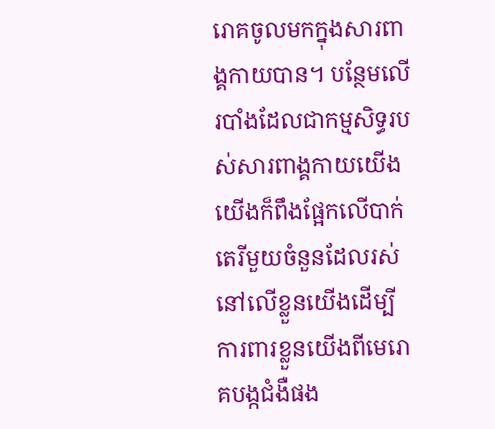រោគចូលមកក្នុងសារពាង្គកាយបាន។ បន្ថែមលើរបាំងដែលជាកម្មសិទ្ធរបស់សារពាង្គកាយយើង យើងក៏ពឹងផ្អែកលើបាក់តេរីមួយចំនួនដែលរស់នៅលើខ្លួនយើងដើម្បីការពារខ្លួនយើងពីមេរោគបង្កជំងឺផង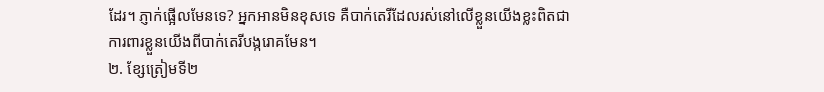ដែរ។ ភ្ញាក់ផ្អើលមែនទេ? អ្នកអានមិនខុសទេ គឺបាក់តេរីដែលរស់នៅលើខ្លួនយើងខ្លះពិតជាការពារខ្លួនយើងពីបាក់តេរីបង្ករោគមែន។
២. ខ្សែត្រៀមទី២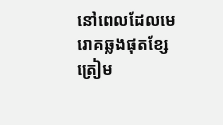នៅពេលដែលមេរោគឆ្លងផុតខ្សែត្រៀម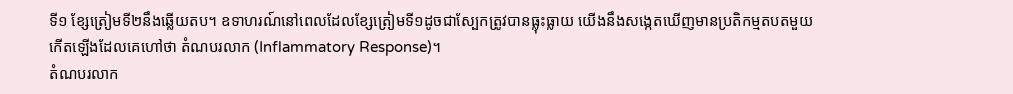ទី១ ខ្សែត្រៀមទី២នឹងឆ្លើយតប។ ឧទាហរណ៍នៅពេលដែលខ្សែត្រៀមទី១ដូចជាស្បែកត្រូវបានធ្លុះធ្លាយ យើងនឹងសង្កេតឃើញមានប្រតិកម្មតបតមួយកើតឡើងដែលគេហៅថា តំណបរលាក (Inflammatory Response)។
តំណបរលាក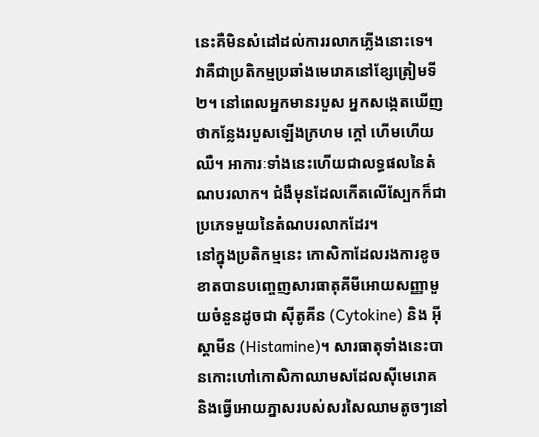នេះគឺមិនសំដៅដល់ការរលាកភ្លើងនោះទេ។ វាគឺជាប្រតិកម្មប្រឆាំងមេរោគនៅខ្សែត្រៀមទី២។ នៅពេលអ្នកមានរបួស អ្នកសង្កេតឃើញថាកន្លែងរបួសឡើងក្រហម ក្តៅ ហើមហើយឈឺ។ អាការៈទាំងនេះហើយជាលទ្ធផលនៃតំណបរលាក។ ជំងឺមុនដែលកើតលើស្បែកក៏ជាប្រភេទមួយនៃតំណបរលាកដែរ។
នៅក្នុងប្រតិកម្មនេះ កោសិកាដែលរងការខូចខាតបានបញ្ចេញសារធាតុគីមីអោយសញ្ញាមួយចំនួនដូចជា សុីតូគីន (Cytokine) និង អុីស្តាមីន (Histamine)។ សារធាតុទាំងនេះបានកោះហៅកោសិកាឈាមសដែលសុីមេរោគ និងធ្វើអោយភ្នាសរបស់សរសៃឈាមតូចៗនៅ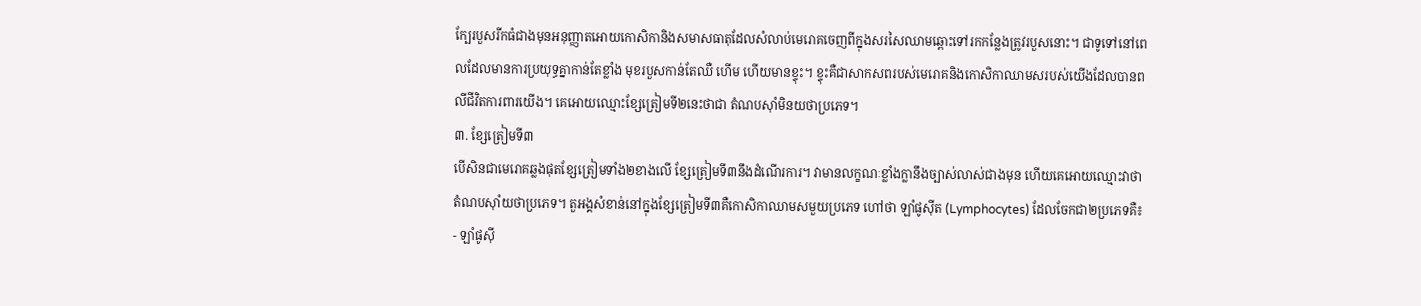ក្បែរបួសរីកធំជាងមុនអនុញ្ញាតអោយកោសិកានិងសមាសធាតុដែលសំលាប់មេរោគចេញពីក្នុងសរសៃឈាមឆ្ពោះទៅរកកន្លែងត្រូវរបួសនោះ។ ជាទូទៅនៅពេលដែលមានការប្រយុទ្ធគ្នាកាន់តែខ្លាំង មុខរបួសកាន់តែឈឺ ហើម ហើយមានខ្ទុះ។ ខ្ទុះគឺជាសាកសពរបស់មេរោគនិងកោសិកាឈាមសរបស់យើងដែលបានពលីជីវិតការពារយើង។ គេអោយឈ្មោះខ្សែត្រៀមទី២នេះថាជា តំណបស៊ាំមិនយថាប្រភេទ។
៣. ខ្សែត្រៀមទី៣
បើសិនជាមេរោគឆ្លងផុតខ្សែត្រៀមទាំង២ខាងលើ ខ្សែត្រៀមទី៣នឹងដំណើរការ។ វាមានលក្ខណៈខ្លាំងក្លានឹងច្បាស់លាស់ជាងមុន ហើយគេអោយឈ្មោះវាថា តំណបស៊ាំយថាប្រភេទ។ តួអង្គសំខាន់នៅក្នុងខ្សែត្រៀមទី៣គឺកោសិកាឈាមសមួយប្រភេទ ហៅថា ឡាំផូសុីត (Lymphocytes) ដែលចែកជា២ប្រភេទគឺ៖
- ឡាំផូសុី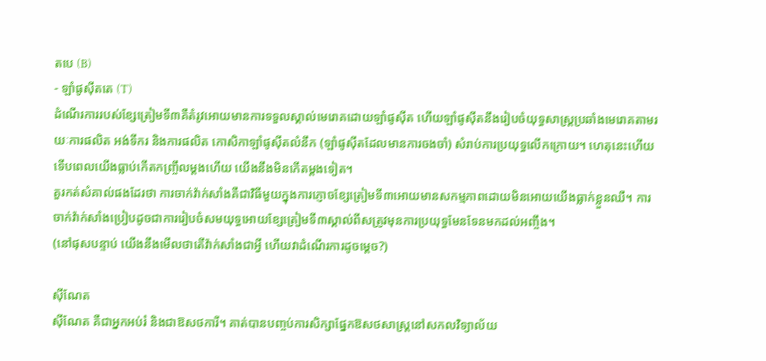តបេ (B)
- ឡាំផូសុីតតេ (T)
ដំណើរការរបស់ខ្សែត្រៀមទី៣គឺតំរូវអោយមានការទទួលស្គាល់មេរោគដោយឡាំផូសុីត ហើយឡាំផូសុីតនឹងរៀបចំយុទ្ធសាស្រ្តប្រឆាំងមេរោគតាមរយៈការផលិត អង់ទីករ និងការផលិត កោសិកាឡាំផូសុីតលំនឹក (ឡាំផូសុីតដែលមានការចងចាំ) សំរាប់ការប្រយុទ្ធលើកក្រោយ។ ហេតុនេះហើយទើបពេលយើងធ្លាប់កើតកញ្ច្រឹលម្តងហើយ យើងនឹងមិនកើតម្តងទៀត។
គួរកត់សំគាល់ផងដែរថា ការចាក់វ៉ាក់សាំងគឺជាវិធីមួយក្នុងការភ្ញោចខ្សែត្រៀមទី៣អោយមានសកម្មភាពដោយមិនអោយយើងធ្លាក់ខ្លួនឈឺ។ ការចាក់វ៉ាក់សាំងប្រៀបដូចជាការរៀបចំសមយុទ្ធអោយខ្សែត្រៀមទី៣ស្គាល់ពីសត្រូវមុនការប្រយុទ្ធមែនទែនមកដល់អញ្ចឹង។
(នៅផុសបន្ទាប់ យើងនឹងមើលថាតើវ៉ាក់សាំងជាអ្វី ហើយវាដំណើរការដូចម្តេច?)

ស៊ីណែត
ស៊ីណែត គឺជាអ្នកអប់រំ និងជាឱសថការី។ គាត់បានបញ្ចប់ការសិក្សាផ្នែកឱសថសាស្រ្តនៅសកលវិទ្យាល័យ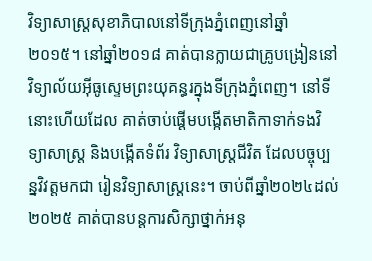វិទ្យាសាស្រ្តសុខាភិបាលនៅទីក្រុងភ្នំពេញនៅឆ្នាំ២០១៥។ នៅឆ្នាំ២០១៨ គាត់បានក្លាយជាគ្រូបង្រៀននៅវិទ្យាល័យអ៊ីធូស្ទេមព្រះយុគន្ធរក្នុងទីក្រុងភ្នំពេញ។ នៅទីនោះហើយដែល គាត់ចាប់ផ្តើមបង្កើតមាតិកាទាក់ទងវិទ្យាសាស្រ្ត និងបង្កើតទំព័រ វិទ្យាសាស្រ្តជីវិត ដែលបច្ចុប្បន្នវិវត្តមកជា រៀនវិទ្យាសាស្រ្តនេះ។ ចាប់ពីឆ្នាំ២០២៤ដល់២០២៥ គាត់បានបន្តការសិក្សាថ្នាក់អនុ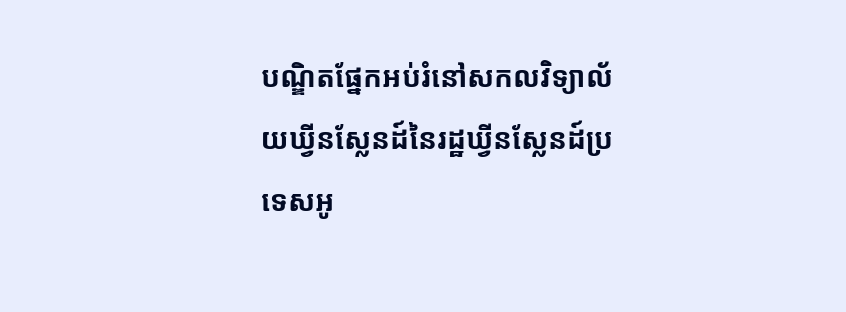បណ្ឌិតផ្នែកអប់រំនៅសកលវិទ្យាល័យឃ្វីនស្លែនដ៍នៃរដ្ឋឃ្វីនស្លែនដ៍ប្រទេសអូ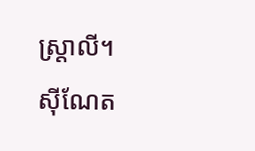ស្ត្រាលី។
ស៊ីណែត